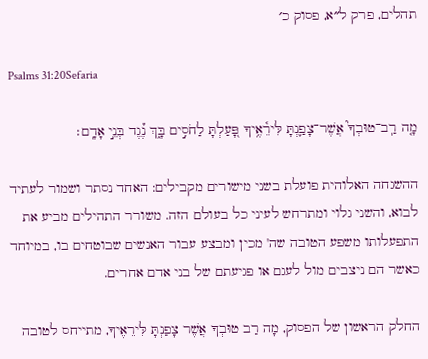תהלים, פרק ל״א, פסוק כ׳

Psalms 31:20Sefaria

מָ֤ה רַֽב־טוּבְךָ֮ אֲשֶׁר־צָפַ֢נְתָּ לִּירֵ֫אֶ֥יךָ פָּ֭עַלְתָּ לַחֹסִ֣ים בָּ֑ךְ נֶ֝֗גֶד בְּנֵ֣י אָדָֽם׃

ההשגחה האלוהית פועלת בשני מישורים מקבילים: האחד נסתר ושמור לעתיד לבוא, והשני גלוי ומתרחש לעיני כל בעולם הזה. משורר התהילים מביע את התפעלותו משפע הטובה שה' מכין ומבצע עבור האנשים שבוטחים בו, במיוחד כאשר הם ניצבים מול לעגם או פגיעתם של בני אדם אחרים.

החלק הראשון של הפסוק, מָה רַב טוּבְךָ אֲשֶׁר צָפַנְתָּ לִּירֵאֶיךָ, מתייחס לטובה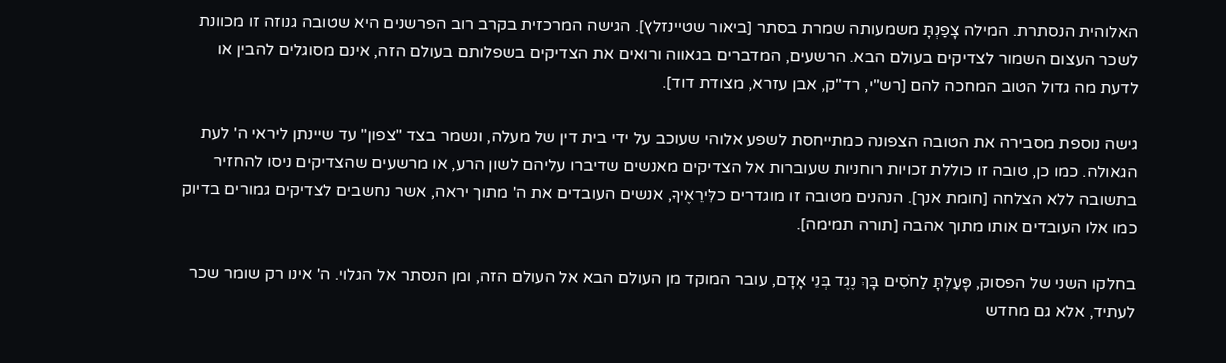האלוהית הנסתרת. המילה צָפַנְתָּ משמעותה שמרת בסתר [ביאור שטיינזלץ]. הגישה המרכזית בקרב רוב הפרשנים היא שטובה גנוזה זו מכוונת לשכר העצום השמור לצדיקים בעולם הבא. הרשעים, המדברים בגאווה ורואים את הצדיקים בשפלותם בעולם הזה, אינם מסוגלים להבין או לדעת מה גדול הטוב המחכה להם [רש"י, רד"ק, אבן עזרא, מצודת דוד].

גישה נוספת מסבירה את הטובה הצפונה כמתייחסת לשפע אלוהי שעוכב על ידי בית דין של מעלה, ונשמר בצד "צפון" עד שיינתן ליראי ה' לעת הגאולה. כמו כן, טובה זו כוללת זכויות רוחניות שעוברות אל הצדיקים מאנשים שדיברו עליהם לשון הרע, או מרשעים שהצדיקים ניסו להחזיר בתשובה ללא הצלחה [חומת אנך]. הנהנים מטובה זו מוגדרים כלִּירֵאֶיךָ, אנשים העובדים את ה' מתוך יראה, אשר נחשבים לצדיקים גמורים בדיוק כמו אלו העובדים אותו מתוך אהבה [תורה תמימה].

בחלקו השני של הפסוק, פָּעַלְתָּ לַחֹסִים בָּךְ נֶגֶד בְּנֵי אָדָם, עובר המוקד מן העולם הבא אל העולם הזה, ומן הנסתר אל הגלוי. ה' אינו רק שומר שכר לעתיד, אלא גם מחדש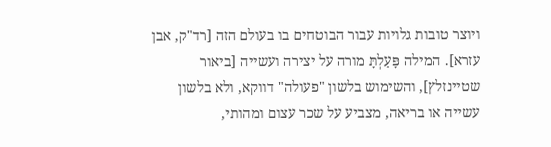ויוצר טובות גלויות עבור הבוטחים בו בעולם הזה [רד"ק, אבן עזרא]. המילה פָּעַלְתָּ מורה על יצירה ועשייה [ביאור שטיינזלץ], והשימוש בלשון "פעולה" דווקא, ולא בלשון עשייה או בריאה, מצביע על שכר עצום ומהותי,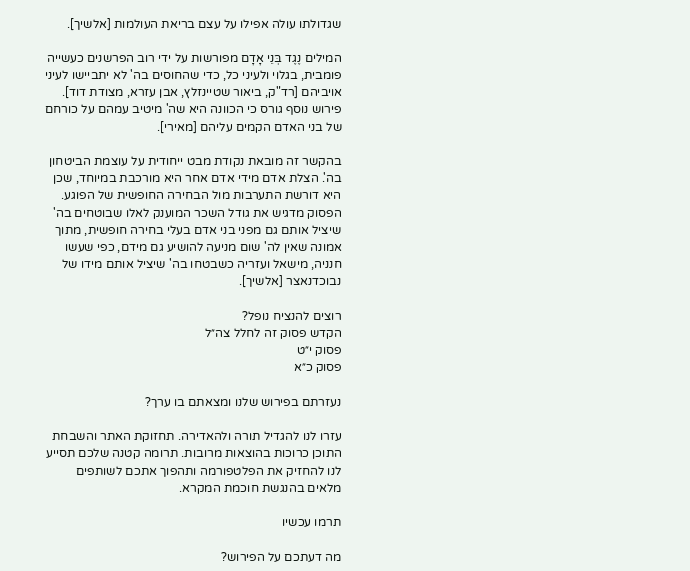שגדולתו עולה אפילו על עצם בריאת העולמות [אלשיך].

המילים נֶגֶד בְּנֵי אָדָם מפורשות על ידי רוב הפרשנים כעשייה פומבית, בגלוי ולעיני כל, כדי שהחוסים בה' לא יתביישו לעיני אויביהם [רד"ק, ביאור שטיינזלץ, אבן עזרא, מצודת דוד]. פירוש נוסף גורס כי הכוונה היא שה' מיטיב עמהם על כורחם של בני האדם הקמים עליהם [מאירי].

בהקשר זה מובאת נקודת מבט ייחודית על עוצמת הביטחון בה'. הצלת אדם מידי אדם אחר היא מורכבת במיוחד, שכן היא דורשת התערבות מול הבחירה החופשית של הפוגע. הפסוק מדגיש את גודל השכר המוענק לאלו שבוטחים בה' שיציל אותם גם מפני בני אדם בעלי בחירה חופשית, מתוך אמונה שאין לה' שום מניעה להושיע גם מידם, כפי שעשו חנניה, מישאל ועזריה כשבטחו בה' שיציל אותם מידו של נבוכדנאצר [אלשיך].

רוצים להנציח נופל?
הקדש פסוק זה לחלל צה״ל
פסוק י״ט
פסוק כ״א

נעזרתם בפירוש שלנו ומצאתם בו ערך?

עזרו לנו להגדיל תורה ולהאדירה. תחזוקת האתר והשבחת התוכן כרוכות בהוצאות מרובות. תרומה קטנה שלכם תסייע לנו להחזיק את הפלטפורמה ותהפוך אתכם לשותפים מלאים בהנגשת חוכמת המקרא.

תרמו עכשיו

מה דעתכם על הפירוש?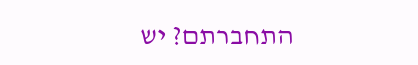התחברתם? יש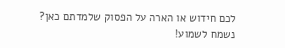לכם חידוש או הארה על הפסוק שלמדתם כאן? נשמח לשמוע!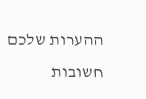ההערות שלכם חשובות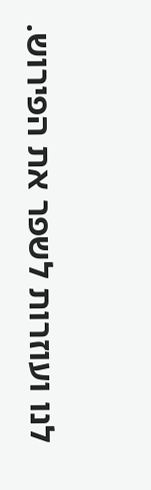לנו ועוזרות לשפר את הפירוש.